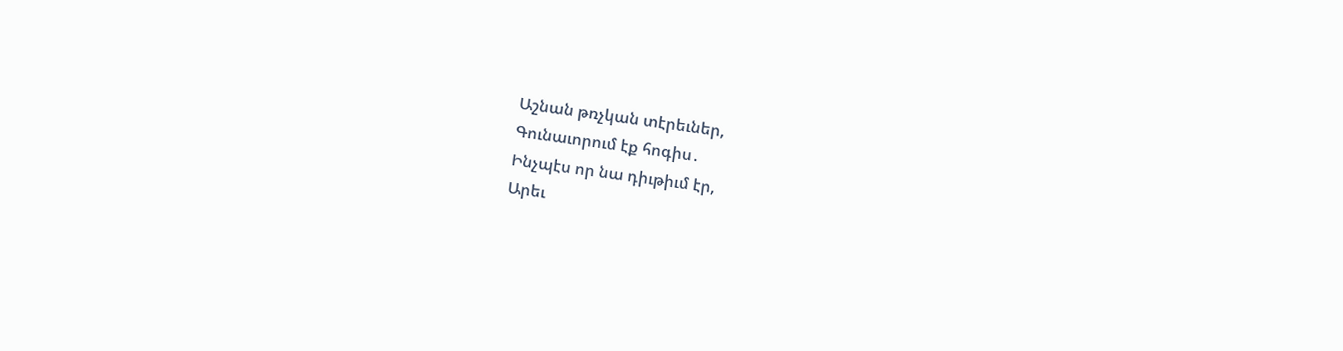Աշնան թռչկան տէրեւներ,
Գունաւորում էք հոգիս․
Ինչպէս որ նա դիւթիւմ էր,
Արեւ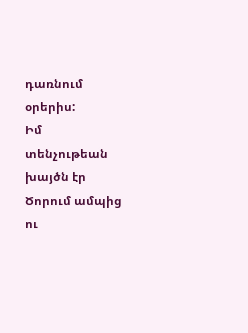դառնում օրերիս:
Իմ տենչութեան խայծն էր
Ծորում ամպից ու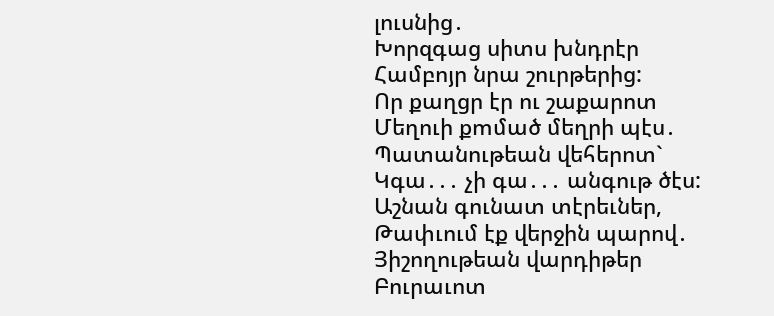լուսնից․
Խորզգաց սիտս խնդրէր
Համբոյր նրա շուրթերից:
Որ քաղցր էր ու շաքարոտ
Մեղուի քՠմած մեղրի պէս․
Պատանութեան վեհերոտ`
Կգա․․․ չի գա․․․ անգութ ծէս:
Աշնան գունատ տէրեւներ,
Թափւում էք վերջին պարով․
Յիշողութեան վարդիթեր
Բուրաւոտ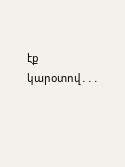էք կարօտով․․․